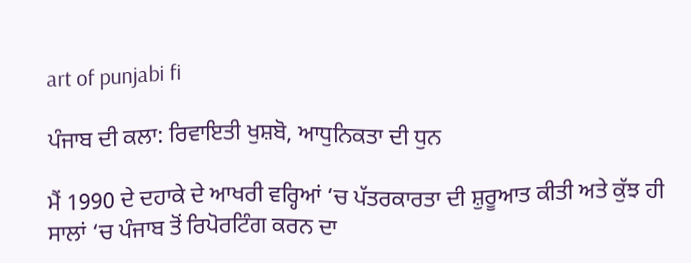art of punjabi fi

ਪੰਜਾਬ ਦੀ ਕਲਾ: ਰਿਵਾਇਤੀ ਖੁਸ਼ਬੋ, ਆਧੁਨਿਕਤਾ ਦੀ ਧੁਨ

ਮੈਂ 1990 ਦੇ ਦਹਾਕੇ ਦੇ ਆਖਰੀ ਵਰ੍ਹਿਆਂ ‘ਚ ਪੱਤਰਕਾਰਤਾ ਦੀ ਸ਼ੁਰੂਆਤ ਕੀਤੀ ਅਤੇ ਕੁੱਝ ਹੀ ਸਾਲਾਂ ‘ਚ ਪੰਜਾਬ ਤੋਂ ਰਿਪੋਰਟਿੰਗ ਕਰਨ ਦਾ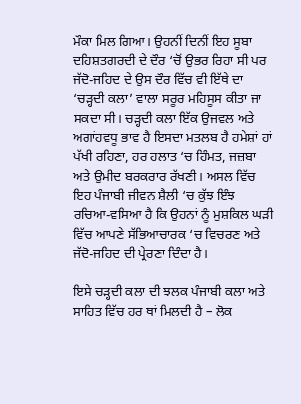ਮੌਕਾ ਮਿਲ ਗਿਆ। ਉਹਨੀਂ ਦਿਨੀਂ ਇਹ ਸੂਬਾ ਦਹਿਸ਼ਤਗਰਦੀ ਦੇ ਦੌਰ ‘ਚੋਂ ਉਭਰ ਰਿਹਾ ਸੀ ਪਰ ਜੱਦੋ-ਜਹਿਦ ਦੇ ਉਸ ਦੌਰ ਵਿੱਚ ਵੀ ਇੱਥੇ ਦਾ ‘ਚੜ੍ਹਦੀ ਕਲਾ’ ਵਾਲਾ ਸਰੂਰ ਮਹਿਸੂਸ ਕੀਤਾ ਜਾ ਸਕਦਾ ਸੀ। ਚੜ੍ਹਦੀ ਕਲਾ ਇੱਕ ਉਜਵਲ ਅਤੇ ਅਗਾਂਹਵਧੂ ਭਾਵ ਹੈ ਇਸਦਾ ਮਤਲਬ ਹੈ ਹਮੇਸ਼ਾਂ ਹਾਂ ਪੱਖੀ ਰਹਿਣਾ, ਹਰ ਹਲਾਤ ‘ਚ ਹਿੰਮਤ, ਜਜ਼ਬਾ ਅਤੇ ਉਮੀਦ ਬਰਕਰਾਰ ਰੱਖਣੀ। ਅਸਲ ਵਿੱਚ ਇਹ ਪੰਜਾਬੀ ਜੀਵਨ ਸ਼ੈਲੀ ‘ਚ ਕੁੱਝ ਇੰਝ ਰਚਿਆ-ਵਸਿਆ ਹੈ ਕਿ ਉਹਨਾਂ ਨੂੰ ਮੁਸ਼ਕਿਲ ਘੜੀ ਵਿੱਚ ਆਪਣੇ ਸੱਭਿਆਚਾਰਕ ‘ਚ ਵਿਚਰਣ ਅਤੇ ਜੱਦੋ-ਜਹਿਦ ਦੀ ਪ੍ਰੇਰਣਾ ਦਿੰਦਾ ਹੈ।

ਇਸੇ ਚੜ੍ਹਦੀ ਕਲਾ ਦੀ ਝਲਕ ਪੰਜਾਬੀ ਕਲਾ ਅਤੇ ਸਾਹਿਤ ਵਿੱਚ ਹਰ ਥਾਂ ਮਿਲਦੀ ਹੈ – ਲੋਕ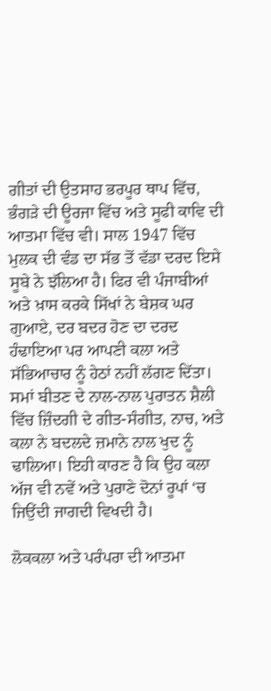ਗੀਤਾਂ ਦੀ ਉਤਸਾਹ ਭਰਪੂਰ ਥਾਪ ਵਿੱਚ, ਭੰਗੜੇ ਦੀ ਊਰਜਾ ਵਿੱਚ ਅਤੇ ਸੂਫੀ ਕਾਵਿ ਦੀ ਆਤਮਾ ਵਿੱਚ ਵੀ। ਸਾਲ 1947 ਵਿੱਚ ਮੁਲਕ ਦੀ ਵੰਡ ਦਾ ਸੱਭ ਤੋਂ ਵੱਡਾ ਦਰਦ ਇਸੇ ਸੂਬੇ ਨੇ ਝੱਲਿਆ ਹੈ। ਫਿਰ ਵੀ ਪੰਜਾਬੀਆਂ ਅਤੇ ਖ਼ਾਸ ਕਰਕੇ ਸਿੱਖਾਂ ਨੇ ਬੇਸ਼ਕ ਘਰ ਗੁਆਏ, ਦਰ ਬਦਰ ਹੋਣ ਦਾ ਦਰਦ ਹੰਢਾਇਆ ਪਰ ਆਪਣੀ ਕਲਾ ਅਤੇ ਸੱਭਿਆਚਾਰ ਨੂੰ ਹੇਠਾਂ ਨਹੀਂ ਲੱਗਣ ਦਿੱਤਾ। ਸਮਾਂ ਬੀਤਣ ਦੇ ਨਾਲ-ਨਾਲ ਪੁਰਾਤਨ ਸ਼ੈਲੀ ਵਿੱਚ ਜ਼ਿੰਦਗੀ ਦੇ ਗੀਤ-ਸੰਗੀਤ, ਨਾਚ, ਅਤੇ ਕਲਾ ਨੇ ਬਦਲਦੇ ਜ਼ਮਾਨੇ ਨਾਲ ਖੁਦ ਨੂੰ ਢਾਲਿਆ। ਇਹੀ ਕਾਰਣ ਹੈ ਕਿ ਉਹ ਕਲਾ ਅੱਜ ਵੀ ਨਵੇਂ ਅਤੇ ਪੁਰਾਣੇ ਦੋਨਾਂ ਰੂਪਾਂ ‘ਚ ਜਿਉਂਦੀ ਜਾਗਦੀ ਵਿਖਦੀ ਹੈ।

ਲੋਕਕਲਾ ਅਤੇ ਪਰੰਪਰਾ ਦੀ ਆਤਮਾ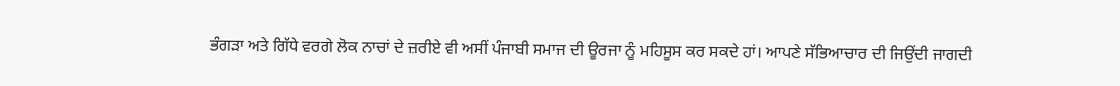ਭੰਗੜਾ ਅਤੇ ਗਿੱਧੇ ਵਰਗੇ ਲੋਕ ਨਾਚਾਂ ਦੇ ਜ਼ਰੀਏ ਵੀ ਅਸੀਂ ਪੰਜਾਬੀ ਸਮਾਜ ਦੀ ਊਰਜਾ ਨੂੰ ਮਹਿਸੂਸ ਕਰ ਸਕਦੇ ਹਾਂ। ਆਪਣੇ ਸੱਭਿਆਚਾਰ ਦੀ ਜਿਉਂਦੀ ਜਾਗਦੀ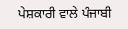ਪੇਸ਼ਕਾਰੀ ਵਾਲੇ ਪੰਜਾਬੀ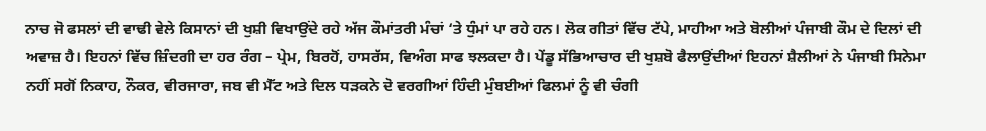ਨਾਚ ਜੋ ਫਸਲਾਂ ਦੀ ਵਾਢੀ ਵੇਲੇ ਕਿਸਾਨਾਂ ਦੀ ਖੁਸ਼ੀ ਵਿਖਾਉਂਦੇ ਰਹੇ ਅੱਜ ਕੌਮਾਂਤਰੀ ਮੰਚਾਂ ‘ਤੇ ਧੁੰਮਾਂ ਪਾ ਰਹੇ ਹਨ। ਲੋਕ ਗੀਤਾਂ ਵਿੱਚ ਟੱਪੇ, ਮਾਹੀਆ ਅਤੇ ਬੋਲੀਆਂ ਪੰਜਾਬੀ ਕੌਮ ਦੇ ਦਿਲਾਂ ਦੀ ਅਵਾਜ਼ ਹੈ। ਇਹਨਾਂ ਵਿੱਚ ਜ਼ਿੰਦਗੀ ਦਾ ਹਰ ਰੰਗ – ਪ੍ਰੇਮ, ਬਿਰਹੋਂ, ਹਾਸਰੱਸ, ਵਿਅੰਗ ਸਾਫ ਝਲਕਦਾ ਹੈ। ਪੇਂਡੂ ਸੱਭਿਆਚਾਰ ਦੀ ਖੁਸ਼ਬੋ ਫੈਲਾਉਂਦੀਆਂ ਇਹਨਾਂ ਸ਼ੈਲੀਆਂ ਨੇ ਪੰਜਾਬੀ ਸਿਨੇਮਾ ਨਹੀਂ ਸਗੋਂ ਨਿਕਾਹ, ਨੌਕਰ, ਵੀਰਜਾਰਾ, ਜਬ ਵੀ ਮੈੱਟ ਅਤੇ ਦਿਲ ਧੜਕਨੇ ਦੋ ਵਰਗੀਆਂ ਹਿੰਦੀ ਮੁੰਬਈਆਂ ਫਿਲਮਾਂ ਨੂੰ ਵੀ ਚੰਗੀ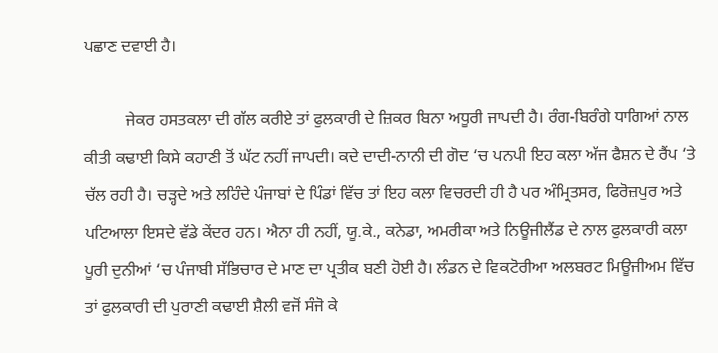ਪਛਾਣ ਦਵਾਈ ਹੈ।

          ਜੇਕਰ ਹਸਤਕਲਾ ਦੀ ਗੱਲ ਕਰੀਏ ਤਾਂ ਫੁਲਕਾਰੀ ਦੇ ਜ਼ਿਕਰ ਬਿਨਾ ਅਧੂਰੀ ਜਾਪਦੀ ਹੈ। ਰੰਗ-ਬਿਰੰਗੇ ਧਾਗਿਆਂ ਨਾਲ ਕੀਤੀ ਕਢਾਈ ਕਿਸੇ ਕਹਾਣੀ ਤੋਂ ਘੱਟ ਨਹੀਂ ਜਾਪਦੀ। ਕਦੇ ਦਾਦੀ-ਨਾਨੀ ਦੀ ਗੋਦ ‘ਚ ਪਨਪੀ ਇਹ ਕਲਾ ਅੱਜ ਫੈਸ਼ਨ ਦੇ ਰੈਂਪ ‘ਤੇ ਚੱਲ ਰਹੀ ਹੈ। ਚੜ੍ਹਦੇ ਅਤੇ ਲਹਿੰਦੇ ਪੰਜਾਬਾਂ ਦੇ ਪਿੰਡਾਂ ਵਿੱਚ ਤਾਂ ਇਹ ਕਲਾ ਵਿਚਰਦੀ ਹੀ ਹੈ ਪਰ ਅੰਮ੍ਰਿਤਸਰ, ਫਿਰੋਜ਼ਪੁਰ ਅਤੇ ਪਟਿਆਲਾ ਇਸਦੇ ਵੱਡੇ ਕੇਂਦਰ ਹਨ। ਐਨਾ ਹੀ ਨਹੀਂ, ਯੂ.ਕੇ., ਕਨੇਡਾ, ਅਮਰੀਕਾ ਅਤੇ ਨਿਊਜੀਲੈਂਡ ਦੇ ਨਾਲ ਫੁਲਕਾਰੀ ਕਲਾ ਪੂਰੀ ਦੁਨੀਆਂ ‘ਚ ਪੰਜਾਬੀ ਸੱਭਿਚਾਰ ਦੇ ਮਾਣ ਦਾ ਪ੍ਰਤੀਕ ਬਣੀ ਹੋਈ ਹੈ। ਲੰਡਨ ਦੇ ਵਿਕਟੋਰੀਆ ਅਲਬਰਟ ਮਿਊਜੀਅਮ ਵਿੱਚ ਤਾਂ ਫੁਲਕਾਰੀ ਦੀ ਪੁਰਾਣੀ ਕਢਾਈ ਸ਼ੈਲੀ ਵਜੋਂ ਸੰਜੋ ਕੇ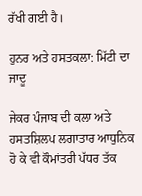ਰੱਖੀ ਗਈ ਹੈ।

ਹੁਨਰ ਅਤੇ ਹਸਤਕਲਾ: ਮਿੱਟੀ ਦਾ ਜਾਦੂ

ਜੇਕਰ ਪੰਜਾਬ ਦੀ ਕਲਾ ਅਤੇ ਹਸਤਸ਼ਿਲਪ ਲਗਾਤਾਰ ਆਧੁਨਿਕ ਹੋ ਕੇ ਵੀ ਕੌਮਾਂਤਰੀ ਪੱਧਰ ਤੱਕ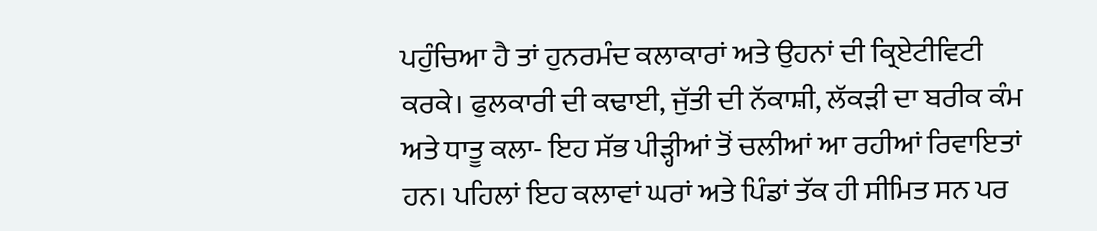ਪਹੁੰਚਿਆ ਹੈ ਤਾਂ ਹੁਨਰਮੰਦ ਕਲਾਕਾਰਾਂ ਅਤੇ ਉਹਨਾਂ ਦੀ ਕ੍ਰਿਏਟੀਵਿਟੀ ਕਰਕੇ। ਫੁਲਕਾਰੀ ਦੀ ਕਢਾਈ, ਜੁੱਤੀ ਦੀ ਨੱਕਾਸ਼ੀ, ਲੱਕੜੀ ਦਾ ਬਰੀਕ ਕੰਮ ਅਤੇ ਧਾਤੂ ਕਲਾ- ਇਹ ਸੱਭ ਪੀੜ੍ਹੀਆਂ ਤੋਂ ਚਲੀਆਂ ਆ ਰਹੀਆਂ ਰਿਵਾਇਤਾਂ ਹਨ। ਪਹਿਲਾਂ ਇਹ ਕਲਾਵਾਂ ਘਰਾਂ ਅਤੇ ਪਿੰਡਾਂ ਤੱਕ ਹੀ ਸੀਮਿਤ ਸਨ ਪਰ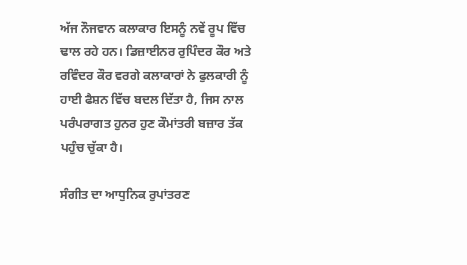ਅੱਜ ਨੌਜਵਾਨ ਕਲਾਕਾਰ ਇਸਨੂੰ ਨਵੇਂ ਰੂਪ ਵਿੱਚ ਢਾਲ ਰਹੇ ਹਨ। ਡਿਜ਼ਾਈਨਰ ਰੁਪਿੰਦਰ ਕੌਰ ਅਤੇ ਰਵਿੰਦਰ ਕੌਰ ਵਰਗੇ ਕਲਾਕਾਰਾਂ ਨੇ ਫੁਲਕਾਰੀ ਨੂੰ ਹਾਈ ਫੈਸ਼ਨ ਵਿੱਚ ਬਦਲ ਦਿੱਤਾ ਹੈ, ਜਿਸ ਨਾਲ ਪਰੰਪਰਾਗਤ ਹੁਨਰ ਹੁਣ ਕੌਮਾਂਤਰੀ ਬਜ਼ਾਰ ਤੱਕ ਪਹੁੰਚ ਚੁੱਕਾ ਹੈ।

ਸੰਗੀਤ ਦਾ ਆਧੁਨਿਕ ਰੁਪਾਂਤਰਣ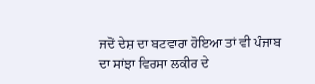ਜਦੋਂ ਦੇਸ਼ ਦਾ ਬਟਵਾਰਾ ਹੋਇਆ ਤਾਂ ਵੀ ਪੰਜਾਬ ਦਾ ਸਾਂਝਾ ਵਿਰਸਾ ਲਕੀਰ ਦੇ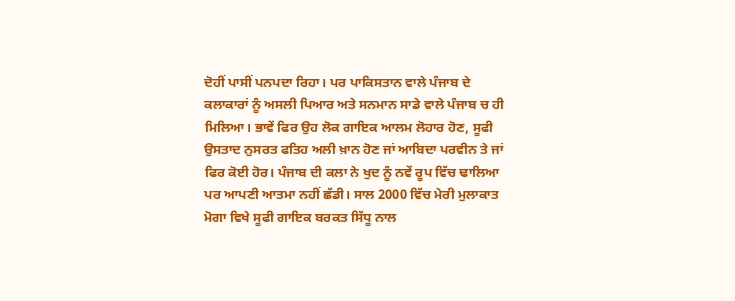ਦੋਹੀਂ ਪਾਸੀਂ ਪਨਪਦਾ ਰਿਹਾ। ਪਰ ਪਾਕਿਸਤਾਨ ਵਾਲੇ ਪੰਜਾਬ ਦੇ ਕਲਾਕਾਰਾਂ ਨੂੰ ਅਸਲੀ ਪਿਆਰ ਅਤੇ ਸਨਮਾਨ ਸਾਡੇ ਵਾਲੇ ਪੰਜਾਬ ਚ ਹੀ ਮਿਲਿਆ। ਭਾਵੇਂ ਫਿਰ ਉਹ ਲੋਕ ਗਾਇਕ ਆਲਮ ਲੋਹਾਰ ਹੋਣ, ਸੂਫੀ ਉਸਤਾਦ ਨੁਸਰਤ ਫਤਿਹ ਅਲੀ ਖ਼ਾਨ ਹੋਣ ਜਾਂ ਆਬਿਦਾ ਪਰਵੀਨ ਤੇ ਜਾਂ ਫਿਰ ਕੋਈ ਹੋਰ। ਪੰਜਾਬ ਦੀ ਕਲਾ ਨੇ ਖੁਦ ਨੂੰ ਨਵੇਂ ਰੂਪ ਵਿੱਚ ਢਾਲਿਆ ਪਰ ਆਪਣੀ ਆਤਮਾ ਨਹੀਂ ਛੱਡੀ। ਸਾਲ 2000 ਵਿੱਚ ਮੇਰੀ ਮੁਲਾਕਾਤ ਮੋਗਾ ਵਿਖੇ ਸੂਫੀ ਗਾਇਕ ਬਰਕਤ ਸਿੱਧੂ ਨਾਲ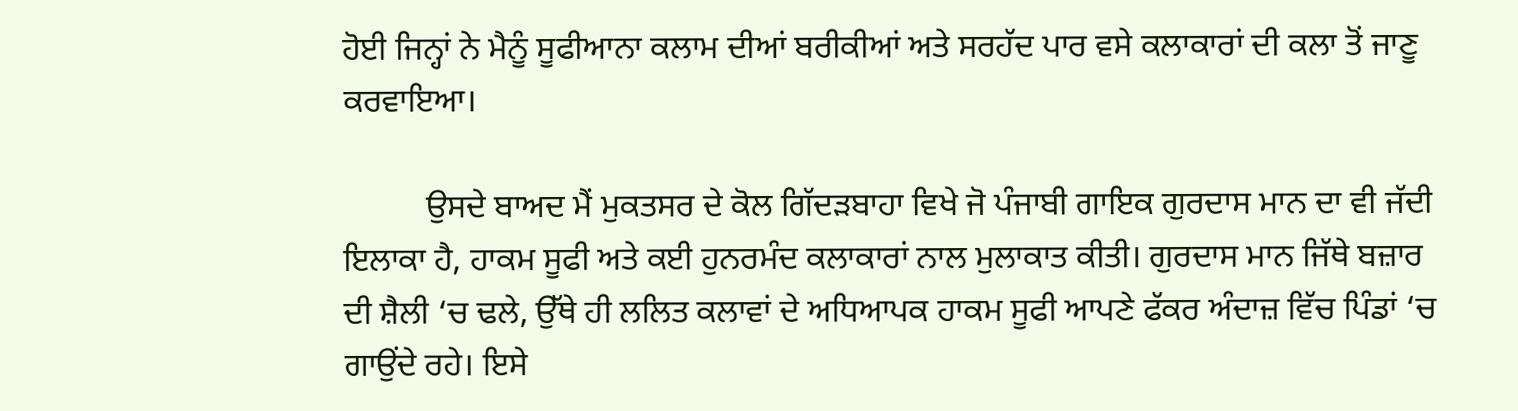ਹੋਈ ਜਿਨ੍ਹਾਂ ਨੇ ਮੈਨੂੰ ਸੂਫੀਆਨਾ ਕਲਾਮ ਦੀਆਂ ਬਰੀਕੀਆਂ ਅਤੇ ਸਰਹੱਦ ਪਾਰ ਵਸੇ ਕਲਾਕਾਰਾਂ ਦੀ ਕਲਾ ਤੋਂ ਜਾਣੂ ਕਰਵਾਇਆ।

          ਉਸਦੇ ਬਾਅਦ ਮੈਂ ਮੁਕਤਸਰ ਦੇ ਕੋਲ ਗਿੱਦੜਬਾਹਾ ਵਿਖੇ ਜੋ ਪੰਜਾਬੀ ਗਾਇਕ ਗੁਰਦਾਸ ਮਾਨ ਦਾ ਵੀ ਜੱਦੀ ਇਲਾਕਾ ਹੈ, ਹਾਕਮ ਸੂਫੀ ਅਤੇ ਕਈ ਹੁਨਰਮੰਦ ਕਲਾਕਾਰਾਂ ਨਾਲ ਮੁਲਾਕਾਤ ਕੀਤੀ। ਗੁਰਦਾਸ ਮਾਨ ਜਿੱਥੇ ਬਜ਼ਾਰ ਦੀ ਸ਼ੈਲੀ ‘ਚ ਢਲੇ, ਉੱਥੇ ਹੀ ਲਲਿਤ ਕਲਾਵਾਂ ਦੇ ਅਧਿਆਪਕ ਹਾਕਮ ਸੂਫੀ ਆਪਣੇ ਫੱਕਰ ਅੰਦਾਜ਼ ਵਿੱਚ ਪਿੰਡਾਂ ‘ਚ ਗਾਉਂਦੇ ਰਹੇ। ਇਸੇ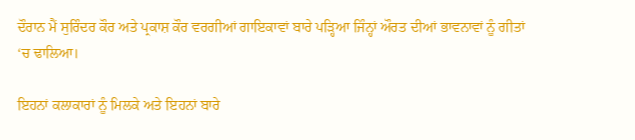ਦੌਰਾਨ ਮੈਂ ਸੁਰਿੰਦਰ ਕੌਰ ਅਤੇ ਪ੍ਰਕਾਸ਼ ਕੌਰ ਵਰਗੀਆਂ ਗਾਇਕਾਵਾਂ ਬਾਰੇ ਪੜ੍ਹਿਆ ਜਿੰਨ੍ਹਾਂ ਔਰਤ ਦੀਆਂ ਭਾਵਨਾਵਾਂ ਨੂੰ ਗੀਤਾਂ ‘ਚ ਢਾਲਿਆ।

ਇਹਨਾਂ ਕਲਾਕਾਰਾਂ ਨੂੰ ਮਿਲਕੇ ਅਤੇ ਇਹਨਾਂ ਬਾਰੇ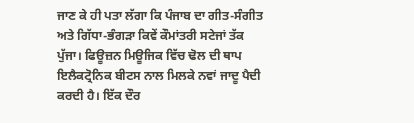ਜਾਣ ਕੇ ਹੀ ਪਤਾ ਲੱਗਾ ਕਿ ਪੰਜਾਬ ਦਾ ਗੀਤ-ਸੰਗੀਤ ਅਤੇ ਗਿੱਧਾ-ਭੰਗੜਾ ਕਿਵੇਂ ਕੌਮਾਂਤਰੀ ਸਟੇਜਾਂ ਤੱਕ ਪੁੱਜਾ। ਫਿਊਜ਼ਨ ਮਿਊਜਿਕ ਵਿੱਚ ਢੋਲ ਦੀ ਥਾਪ ਇਲੈਕਟ੍ਰੋਨਿਕ ਬੀਟਸ ਨਾਲ ਮਿਲਕੇ ਨਵਾਂ ਜਾਦੂ ਪੈਦੀ ਕਰਦੀ ਹੈ। ਇੱਕ ਦੌਰ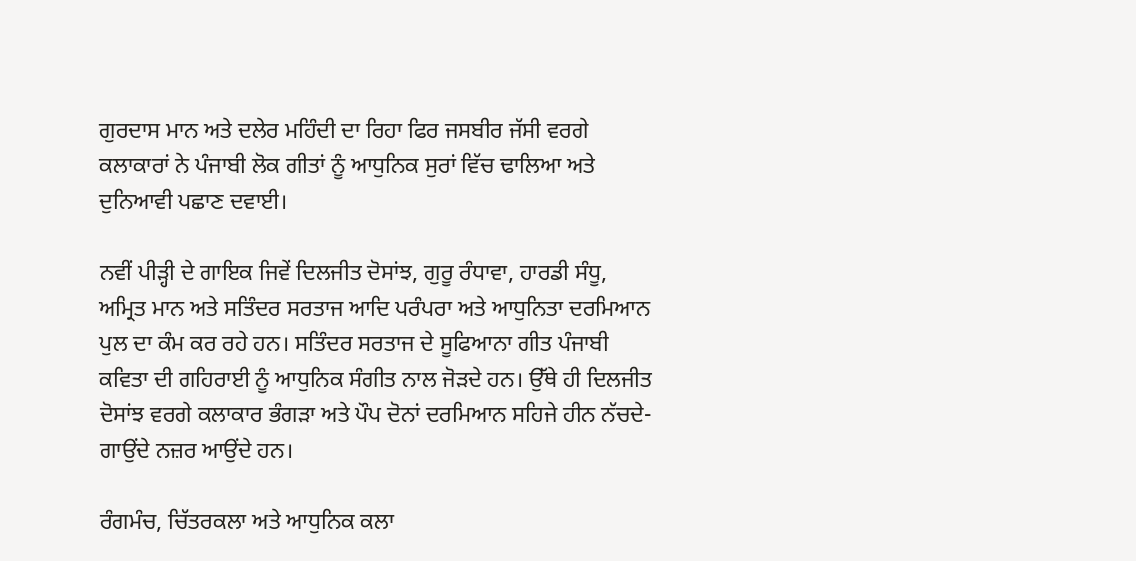ਗੁਰਦਾਸ ਮਾਨ ਅਤੇ ਦਲੇਰ ਮਹਿੰਦੀ ਦਾ ਰਿਹਾ ਫਿਰ ਜਸਬੀਰ ਜੱਸੀ ਵਰਗੇ ਕਲਾਕਾਰਾਂ ਨੇ ਪੰਜਾਬੀ ਲੋਕ ਗੀਤਾਂ ਨੂੰ ਆਧੁਨਿਕ ਸੁਰਾਂ ਵਿੱਚ ਢਾਲਿਆ ਅਤੇ ਦੁਨਿਆਵੀ ਪਛਾਣ ਦਵਾਈ।

ਨਵੀਂ ਪੀੜ੍ਹੀ ਦੇ ਗਾਇਕ ਜਿਵੇਂ ਦਿਲਜੀਤ ਦੋਸਾਂਝ, ਗੁਰੂ ਰੰਧਾਵਾ, ਹਾਰਡੀ ਸੰਧੂ, ਅਮ੍ਰਿਤ ਮਾਨ ਅਤੇ ਸਤਿੰਦਰ ਸਰਤਾਜ ਆਦਿ ਪਰੰਪਰਾ ਅਤੇ ਆਧੁਨਿਤਾ ਦਰਮਿਆਨ ਪੁਲ ਦਾ ਕੰਮ ਕਰ ਰਹੇ ਹਨ। ਸਤਿੰਦਰ ਸਰਤਾਜ ਦੇ ਸੂਫਿਆਨਾ ਗੀਤ ਪੰਜਾਬੀ ਕਵਿਤਾ ਦੀ ਗਹਿਰਾਈ ਨੂੰ ਆਧੁਨਿਕ ਸੰਗੀਤ ਨਾਲ ਜੋੜਦੇ ਹਨ। ਉੱਥੇ ਹੀ ਦਿਲਜੀਤ ਦੋਸਾਂਝ ਵਰਗੇ ਕਲਾਕਾਰ ਭੰਗੜਾ ਅਤੇ ਪੌਪ ਦੋਨਾਂ ਦਰਮਿਆਨ ਸਹਿਜੇ ਹੀਨ ਨੱਚਦੇ-ਗਾਉਂਦੇ ਨਜ਼ਰ ਆਉਂਦੇ ਹਨ।

ਰੰਗਮੰਚ, ਚਿੱਤਰਕਲਾ ਅਤੇ ਆਧੁਨਿਕ ਕਲਾ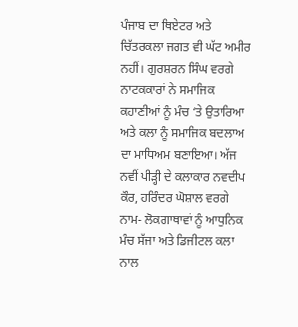ਪੰਜਾਬ ਦਾ ਥਿਏਟਰ ਅਤੇ ਚਿੱਤਰਕਲਾ ਜਗਤ ਵੀ ਘੱਟ ਅਮੀਰ ਨਹੀਂ। ਗੁਰਸ਼ਰਨ ਸਿੰਘ ਵਰਗੇ ਨਾਟਕਕਾਰਾਂ ਨੇ ਸਮਾਜਿਕ ਕਹਾਣੀਆਂ ਨੂੰ ਮੰਚ ‘ਤੇ ਉਤਾਰਿਆ ਅਤੇ ਕਲਾ ਨੂੰ ਸਮਾਜਿਕ ਬਦਲਾਅ ਦਾ ਮਾਧਿਅਮ ਬਣਾਇਆ। ਅੱਜ ਨਵੀਂ ਪੀੜ੍ਹੀ ਦੇ ਕਲਾਕਾਰ ਨਵਦੀਪ ਕੌਰ, ਹਰਿੰਦਰ ਘੋਸ਼ਾਲ ਵਰਗੇ ਨਾਮ- ਲੋਕਗਾਥਾਵਾਂ ਨੂੰ ਆਧੁਨਿਕ ਮੰਚ ਸੱਜਾ ਅਤੇ ਡਿਜੀਟਲ ਕਲਾ ਨਾਲ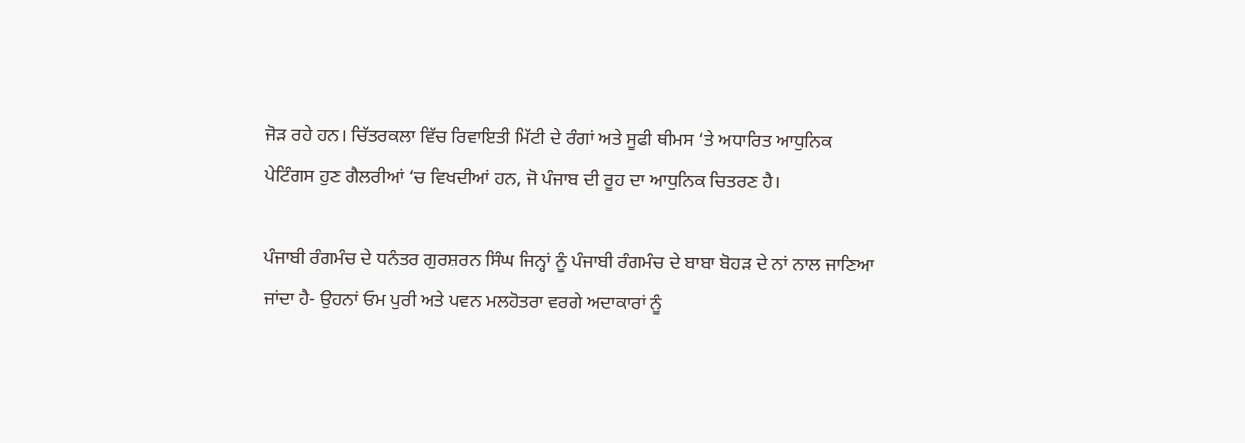ਜੋੜ ਰਹੇ ਹਨ। ਚਿੱਤਰਕਲਾ ਵਿੱਚ ਰਿਵਾਇਤੀ ਮਿੱਟੀ ਦੇ ਰੰਗਾਂ ਅਤੇ ਸੂਫੀ ਥੀਮਸ ‘ਤੇ ਅਧਾਰਿਤ ਆਧੁਨਿਕ ਪੇਟਿੰਗਸ ਹੁਣ ਗੈਲਰੀਆਂ ‘ਚ ਵਿਖਦੀਆਂ ਹਨ, ਜੋ ਪੰਜਾਬ ਦੀ ਰੂਹ ਦਾ ਆਧੁਨਿਕ ਚਿਤਰਣ ਹੈ।

ਪੰਜਾਬੀ ਰੰਗਮੰਚ ਦੇ ਧਨੰਤਰ ਗੁਰਸ਼ਰਨ ਸਿੰਘ ਜਿਨ੍ਹਾਂ ਨੂੰ ਪੰਜਾਬੀ ਰੰਗਮੰਚ ਦੇ ਬਾਬਾ ਬੋਹੜ ਦੇ ਨਾਂ ਨਾਲ ਜਾਣਿਆ ਜਾਂਦਾ ਹੈ- ਉਹਨਾਂ ਓਮ ਪੁਰੀ ਅਤੇ ਪਵਨ ਮਲਹੋਤਰਾ ਵਰਗੇ ਅਦਾਕਾਰਾਂ ਨੂੰ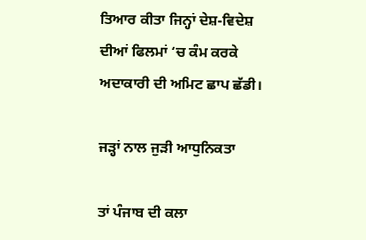ਤਿਆਰ ਕੀਤਾ ਜਿਨ੍ਹਾਂ ਦੇਸ਼-ਵਿਦੇਸ਼ ਦੀਆਂ ਫਿਲਮਾਂ ‘ਚ ਕੰਮ ਕਰਕੇ ਅਦਾਕਾਰੀ ਦੀ ਅਮਿਟ ਛਾਪ ਛੱਡੀ।

ਜੜ੍ਹਾਂ ਨਾਲ ਜੁੜੀ ਆਧੁਨਿਕਤਾ

ਤਾਂ ਪੰਜਾਬ ਦੀ ਕਲਾ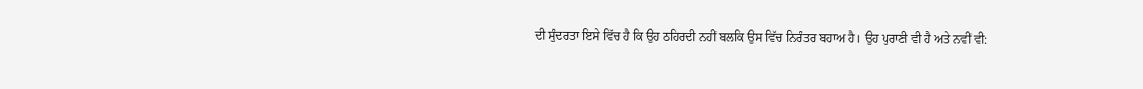ਦੀ ਸੁੰਦਰਤਾ ਇਸੇ ਵਿੱਚ ਹੈ ਕਿ ਉਹ ਠਹਿਰਦੀ ਨਹੀਂ ਬਲਕਿ ਉਸ ਵਿੱਚ ਨਿਰੰਤਰ ਬਹਾਅ ਹੈ। ਉਹ ਪੁਰਾਣੀ ਵੀ ਹੈ ਅਤੇ ਨਵੀਂ ਵੀ: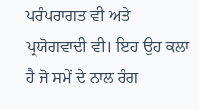ਪਰੰਪਰਾਗਤ ਵੀ ਅਤੇ ਪ੍ਰਯੋਗਵਾਦੀ ਵੀ। ਇਹ ਉਹ ਕਲਾ ਹੈ ਜੋ ਸਮੇਂ ਦੇ ਨਾਲ ਰੰਗ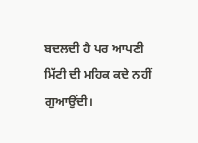ਬਦਲਦੀ ਹੈ ਪਰ ਆਪਣੀ ਮਿੱਟੀ ਦੀ ਮਹਿਕ ਕਦੇ ਨਹੀਂ ਗੁਆਉਂਦੀ।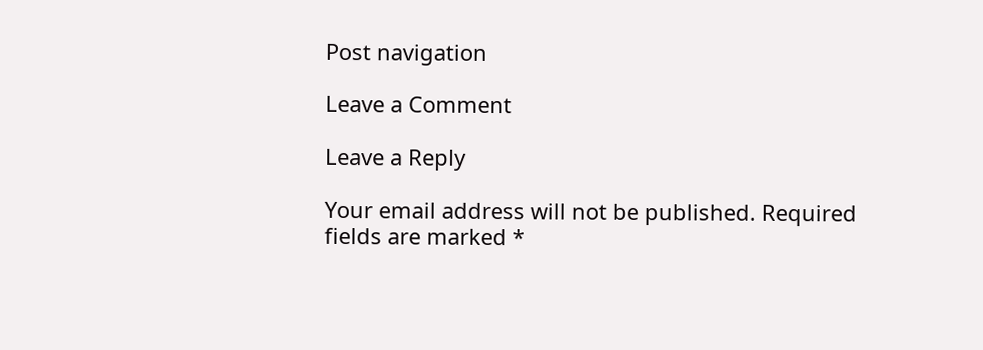Post navigation

Leave a Comment

Leave a Reply

Your email address will not be published. Required fields are marked *